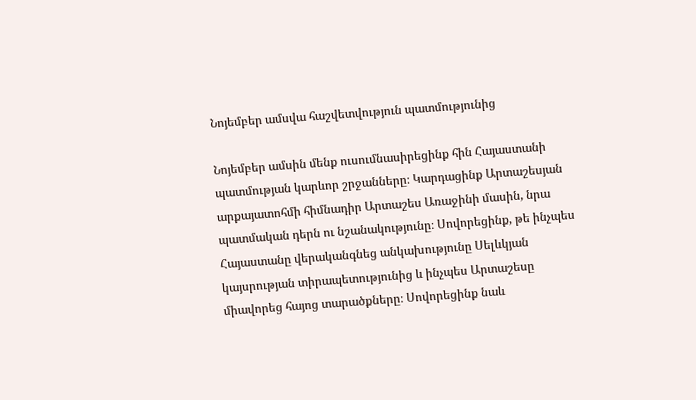Նոյեմբեր ամսվա հաշվետվություն պատմությունից

Նոյեմբեր ամսին մենք ուսումնասիրեցինք հին Հայաստանի պատմության կարևոր շրջանները։ Կարդացինք Արտաշեսյան արքայատոհմի հիմնադիր Արտաշես Առաջինի մասին, նրա պատմական դերն ու նշանակությունը։ Սովորեցինք, թե ինչպես Հայաստանը վերականգնեց անկախությունը Սելևկյան կայսրության տիրապետությունից և ինչպես Արտաշեսը միավորեց հայոց տարածքները։ Սովորեցինք նաև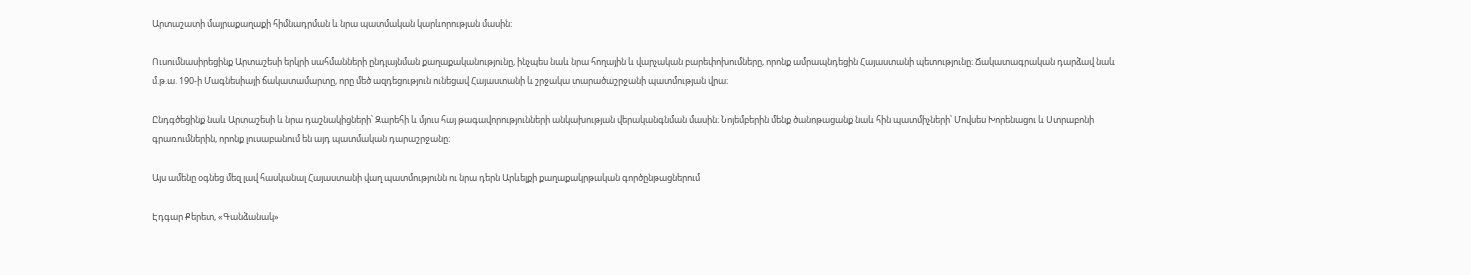Արտաշատի մայրաքաղաքի հիմնադրման և նրա պատմական կարևորության մասին։

Ուսումնասիրեցինք Արտաշեսի երկրի սահմանների ընդլայնման քաղաքականությունը, ինչպես նաև նրա հողային և վարչական բարեփոխումները, որոնք ամրապնդեցին Հայաստանի պետությունը։ Ճակատագրական դարձավ նաև մ.թ.ա. 190-ի Մագնեսիայի ճակատամարտը, որը մեծ ազդեցություն ունեցավ Հայաստանի և շրջակա տարածաշրջանի պատմության վրա։

Ընդգծեցինք նաև Արտաշեսի և նրա դաշնակիցների՝ Զարեհի և մյուս հայ թագավորությունների անկախության վերականգնման մասին։ Նոյեմբերին մենք ծանոթացանք նաև հին պատմիչների՝ Մովսես Խորենացու և Ստրաբոնի գրառումներին, որոնք լուսաբանում են այդ պատմական դարաշրջանը։

Այս ամենը օգնեց մեզ լավ հասկանալ Հայաստանի վաղ պատմությունն ու նրա դերն Արևելքի քաղաքակրթական գործընթացներում

Էդգար Քերետ, «Գանձանակ»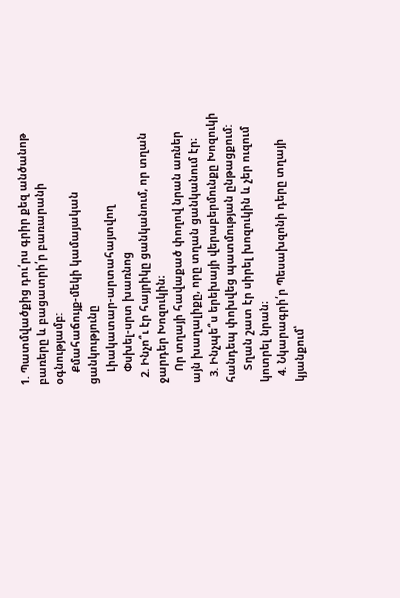1. Պատմվածքից դու՛րս գրիր քեզ անծանոթ բառերը և բացատրի՛ր բառարանի օգնությամբ:
    Քմահաճույք-մեկի կամայական ցանկությունը
    Լիակատար-արտահայտվող
    Փսխել-սրտ խառնոց
  2. Ինչո՞ւ էր հայրիկը ցանկանում, որ տղան ջարդեր Խոզուկին։
    Որ տղայի հավաքած փողով նրան առներ այն խաղալիքը, որը տղան ցանկանում էր։
  3. Ինչպե՞ս երեխայի վերաբերմունքը Խոզուկի հանդեպ փոխվեց պատմության ընթացքում:
    Տղան շատ էր սիրել խոզուկին և չեր ուզում կոտրել նրան։
  4. Նկարագրի՛ր Պեսախզոնի դերը տղայի կյանքում՝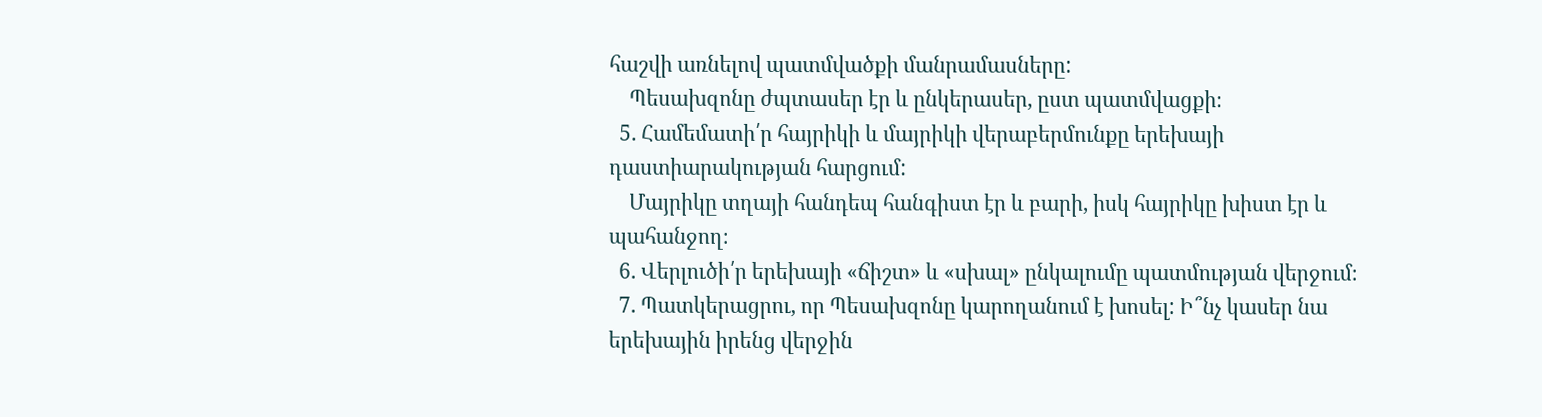հաշվի առնելով պատմվածքի մանրամասները:
    Պեսախզոնը ժպտասեր էր և ընկերասեր, ըստ պատմվացքի։
  5. Համեմատի՛ր հայրիկի և մայրիկի վերաբերմունքը երեխայի դաստիարակության հարցում:
    Մայրիկը տղայի հանդեպ հանգիստ էր և բարի, իսկ հայրիկը խիստ էր և պահանջող։
  6. Վերլուծի՛ր երեխայի «ճիշտ» և «սխալ» ընկալումը պատմության վերջում։
  7. Պատկերացրու, որ Պեսախզոնը կարողանում է խոսել: Ի՞նչ կասեր նա երեխային իրենց վերջին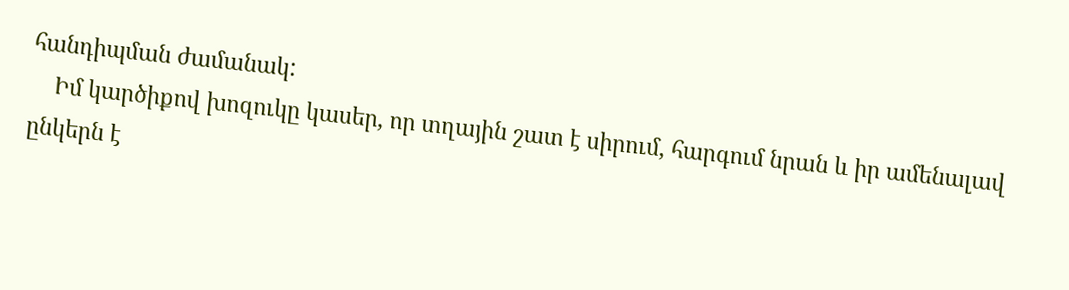հանդիպման ժամանակ:
    Իմ կարծիքով խոզուկը կասեր, որ տղային շատ է սիրում, հարգում նրան և իր ամենալավ ընկերն է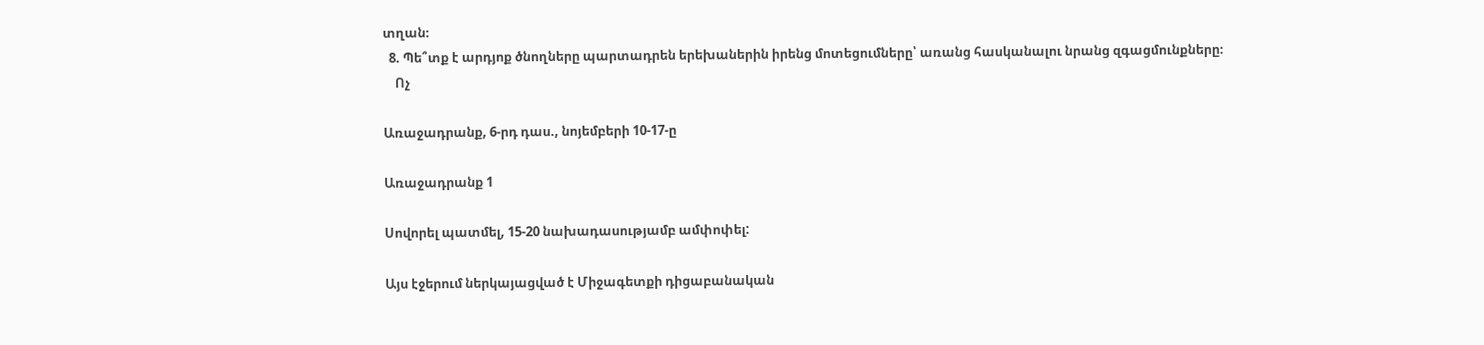տղան։
  8. Պե՞տք է արդյոք ծնողները պարտադրեն երեխաներին իրենց մոտեցումները՝ առանց հասկանալու նրանց զգացմունքները։
    Ոչ

Առաջադրանք, 6-րդ դաս., նոյեմբերի 10-17-ը

Առաջադրանք 1

Սովորել պատմել, 15-20 նախադասությամբ ամփոփել:

Այս էջերում ներկայացված է Միջագետքի դիցաբանական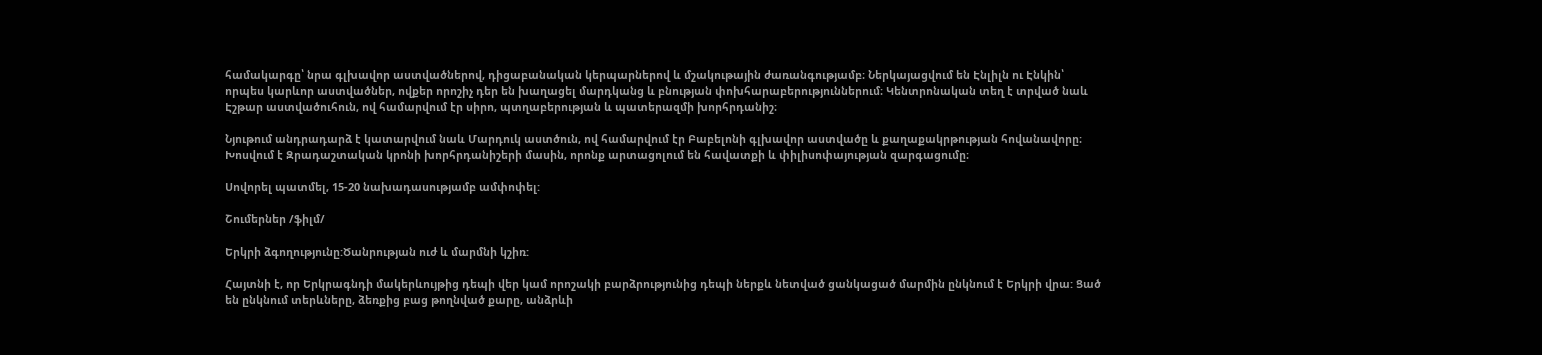համակարգը՝ նրա գլխավոր աստվածներով, դիցաբանական կերպարներով և մշակութային ժառանգությամբ։ Ներկայացվում են Էնլիլն ու Էնկին՝ որպես կարևոր աստվածներ, ովքեր որոշիչ դեր են խաղացել մարդկանց և բնության փոխհարաբերություններում։ Կենտրոնական տեղ է տրված նաև Էշթար աստվածուհուն, ով համարվում էր սիրո, պտղաբերության և պատերազմի խորհրդանիշ։

Նյութում անդրադարձ է կատարվում նաև Մարդուկ աստծուն, ով համարվում էր Բաբելոնի գլխավոր աստվածը և քաղաքակրթության հովանավորը։ Խոսվում է Զրադաշտական կրոնի խորհրդանիշերի մասին, որոնք արտացոլում են հավատքի և փիլիսոփայության զարգացումը։

Սովորել պատմել, 15-20 նախադասությամբ ամփոփել:

Շումերներ /ֆիլմ/

Երկրի ձգողությունը:Ծանրության ուժ և մարմնի կշիռ:

Հայտնի է, որ Երկրագնդի մակերևույթից դեպի վեր կամ որոշակի բարձրությունից դեպի ներքև նետված ցանկացած մարմին ընկնում է Երկրի վրա: Ցած են ընկնում տերևները, ձեռքից բաց թողնված քարը, անձրևի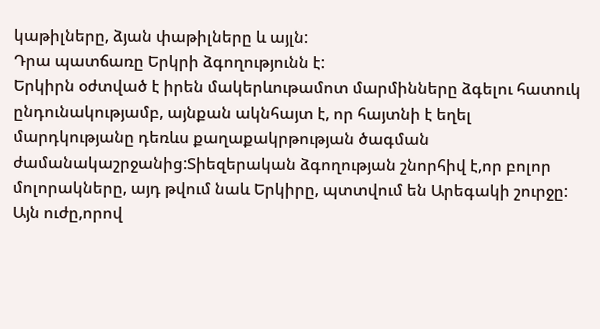կաթիլները, ձյան փաթիլները և այլն:
Դրա պատճառը Երկրի ձգողությունն է:
Երկիրն օժտված է իրեն մակերևութամոտ մարմինները ձգելու հատուկ ընդունակությամբ, այնքան ակնհայտ է, որ հայտնի է եղել մարդկությանը դեռևս քաղաքակրթության ծագման ժամանակաշրջանից:Տիեզերական ձգողության շնորհիվ է,որ բոլոր մոլորակները, այդ թվում նաև Երկիրը, պտտվում են Արեգակի շուրջը:
Այն ուժը,որով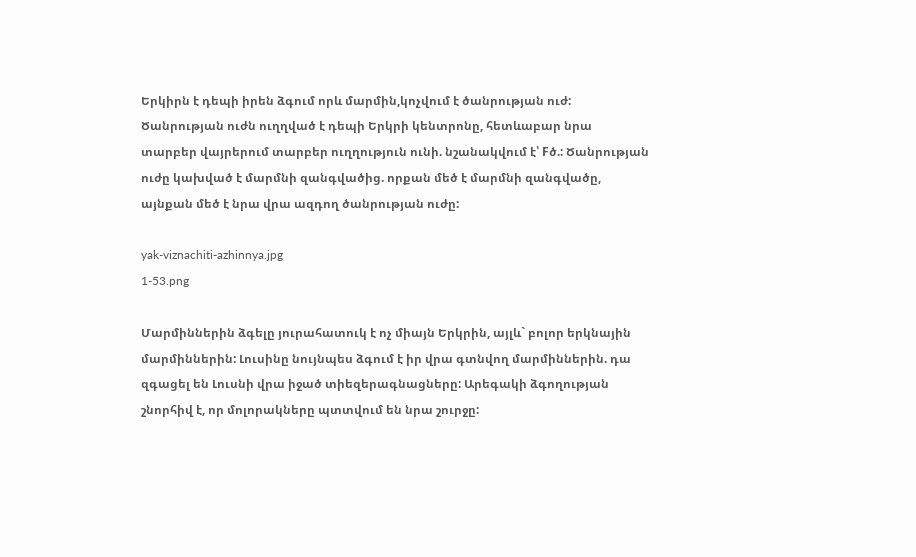Երկիրն է դեպի իրեն ձգում որև մարմին,կոչվում է ծանրության ուժ:
Ծանրության ուժն ուղղված է դեպի Երկրի կենտրոնը, հետևաբար նրա տարբեր վայրերում տարբեր ուղղություն ունի. նշանակվում է՝ Fծ.: Ծանրության ուժը կախված է մարմնի զանգվածից. որքան մեծ է մարմնի զանգվածը, այնքան մեծ է նրա վրա ազդող ծանրության ուժը:

yak-viznachiti-azhinnya.jpg
1-53.png

Մարմիններին ձգելը յուրահատուկ է ոչ միայն Երկրին, այլև` բոլոր երկնային մարմիններին: Լուսինը նույնպես ձգում է իր վրա գտնվող մարմիններին. դա զգացել են Լուսնի վրա իջած տիեզերագնացները: Արեգակի ձգողության շնորհիվ է, որ մոլորակները պտտվում են նրա շուրջը: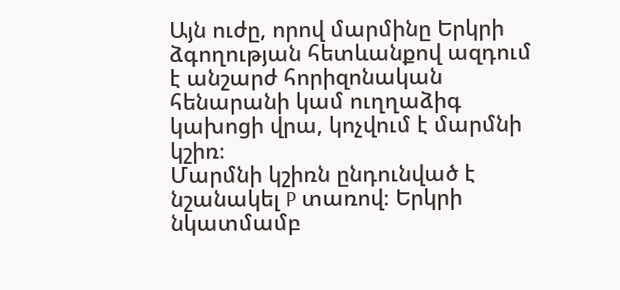Այն ուժը, որով մարմինը Երկրի ձգողության հետևանքով ազդում է անշարժ հորիզոնական հենարանի կամ ուղղաձիգ կախոցի վրա, կոչվում է մարմնի կշիռ։
Մարմնի կշիռն ընդունված է նշանակել P տառով։ Երկրի նկատմամբ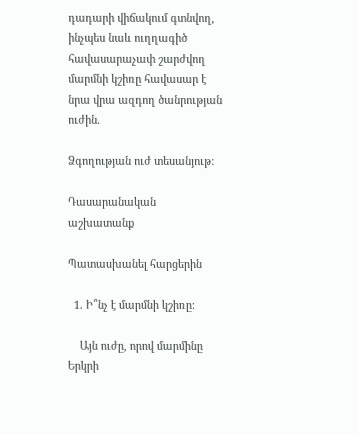դադարի վիճակում գտնվող, ինչպես նաև ուղղագիծ հավասարաչափ շարժվող մարմնի կշիռը հավասար է նրա վրա ազդող ծանրության ուժին.

Ձգողության ուժ տեսանյութ:

Դասարանական աշխատանք

Պատասխանել հարցերին

  1. Ի՞նչ է մարմնի կշիռը:

    Այն ուժը, որով մարմինը Երկրի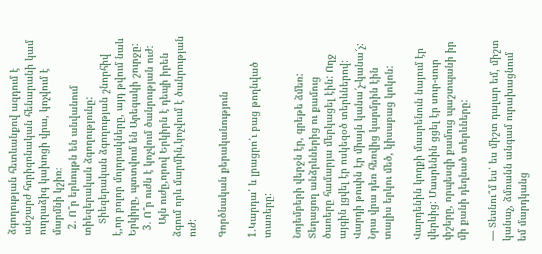ձգողության հետևանքով ազդում է անշարժ հորիզոնական հենարանի կամ ուղղաձիգ կախոցի վրա, կոչվում է մարմնի կշիռ։
  2. Ո՞ր երևույթն են անվանում տիեզերական ձգողությունը:
    Տիեզերական ձգողության շնորհիվ է,որ բոլոր մոլորակները, այդ թվում նաև Երկիրը, պտտվում են Արեգակի շուրջը:
  3. Ո՞ր ուժն է կոչվում ծանրության ուժ:
    Այն ուժը,որով Երկիրն է դեպի իրեն ձգում որև մարմին,կոչվում է ծանրության ուժ:

Գործնական քերականություն

1.Կարդա՛ և լրացրո՛ւ բաց թողնված տառերը:

Նոյեմբերի վերջն էր, գրեթե ձմեռ: Տեղացող անձրևներից ու քամուց ծառերը համարյա մերկացել էին: Ողջ այգին լցվել էր ոսկեզօծ տերևներով: Վարդի թուփն էր միայն կանա՜չ-կանա՜չ: Նրա վրա դեռ հեռվից կարմրին էին տալիս երկու մեծ, կիսաբաց կոկոն:

Վարդենին կողքի մասրենուն նայում էր վերևից: Մասրենին ցցել էր սուր-սուր փշերը, որպեսզի քամուց պաշտպանի իր մի քանի դեղնած տերևները:

— Տեսնու՞մ ես՝ ես միշտ դալար եմ, միշտ կանաչ, ձմռանն անգամ ուրախացնում եմ մարդկանց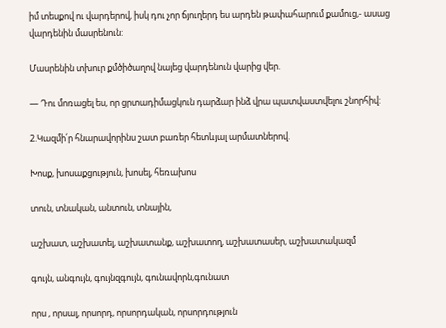իմ տեսքով ու վարդերով, իսկ դու չոր ճյուղերդ ես արդեն թափահարում քամուց,- ասաց վարդենին մասրենուն:

Մասրենին տխուր քմծիծաղով նայեց վարդենուն վարից վեր.

— Դու մոռացել ես, որ ցրտադիմացկուն դարձար ինձ վրա պատվաստվելու շնորհիվ:

2.Կազմի՛ր հնարավորինս շատ բառեր հետևյալ արմատներով.

Խոսք, խոսաքցություն, խոսել, հեռախոս

տուն, տնական, անտուն, տնային,

աշխատ, աշխատել, աշխատանք, աշխատող, աշխատասեր, աշխատակազմ

գույն, անգույն, գույնզգույն, գունավորն,գունատ

որս , որսալ, որսորդ, որսորդական, որսորդություն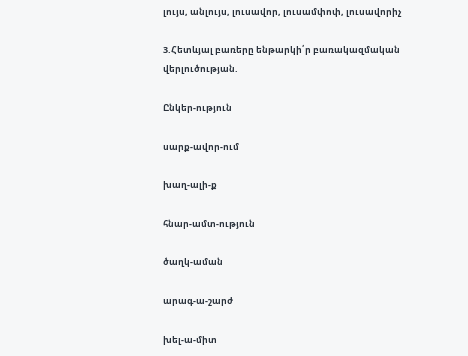լույս, անլույս, լուսավոր, լուսամփոփ, լուսավորիչ

3.Հետևյալ բառերը ենթարկի՛ր բառակազմական վերլուծության.

Ընկեր-ություն

սարք-ավոր-ում

խաղ-ալի-ք

հնար-ամտ-ություն

ծաղկ-աման

արագ-ա-շարժ

խել-ա-միտ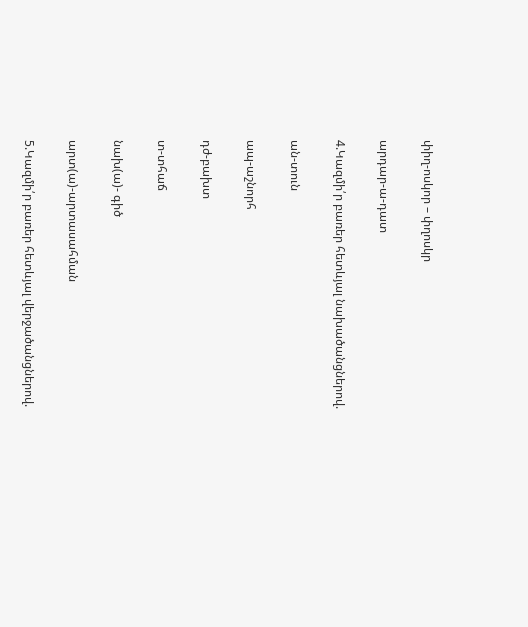փիղ-ոսկոր – փղոսկր

արդար-ա-դատ

4.Կազմի՛ր բառեր հետևյալ նախածանցներով.

ան-տուն

ապ-աշնորհ

դժ-բախտ

տ-տհաճ

նախ(ա)- գիծ

արտ(ա)-արտասահման

5.Կազմի՛ր բառեր հետևյալ վերջածանցներով.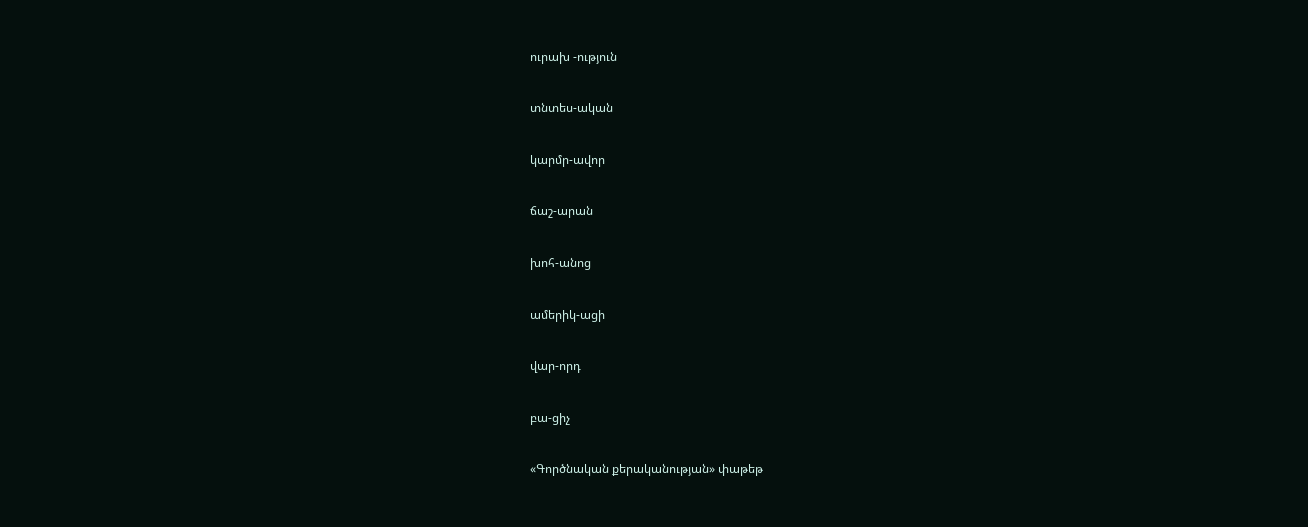ուրախ -ություն

տնտես-ական

կարմր-ավոր

ճաշ-արան

խոհ-անոց

ամերիկ-ացի

վար-որդ

բա-ցիչ

«Գործնական քերականության» փաթեթ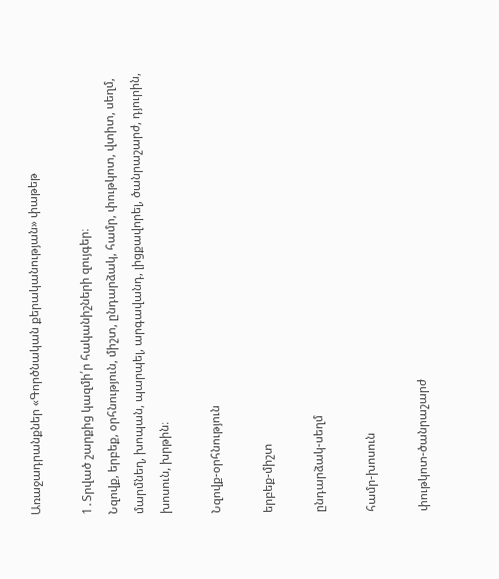Առաջադրանքներ «Գործնական քերականության» փաթեթ

1․Տրված շարքից կազմի՛ր հականիշների զույգեր։
Նզովք, երբեք, օրհնություն, միշտ, ընդարձակ, համր, փութկոտ, վտիտ, սեղմ, մարմնեղ, խոպան, պարպել, արգավանդ, լիցքավորել, ծանրաշարժ, դյուրին, խոսուն, խրթին։

Նզովք-օրհնություն

երբեք-միշտ

ընդարձակ-սեղմ

համր-խոսուն

փութկոտ-ծանրաշարժ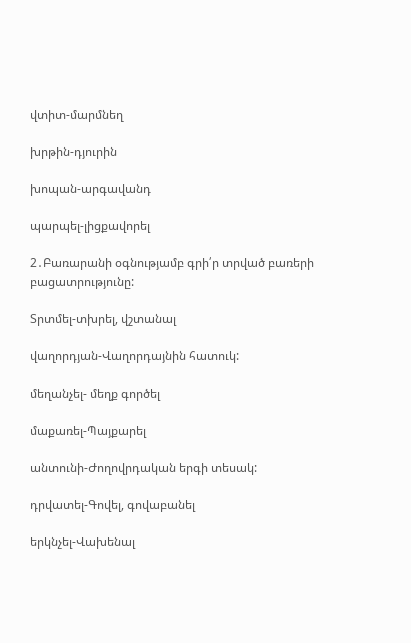վտիտ-մարմնեղ

խրթին-դյուրին

խոպան-արգավանդ

պարպել-լիցքավորել

2․Բառարանի օգնությամբ գրի՛ր տրված բառերի բացատրությունը:

Տրտմել-տխրել, վշտանալ

վաղորդյան-Վաղորդայնին հատուկ:

մեղանչել- մեղք գործել

մաքառել-Պայքարել

անտունի-Ժողովրդական երգի տեսակ:

դրվատել-Գովել, գովաբանել

երկնչել-Վախենալ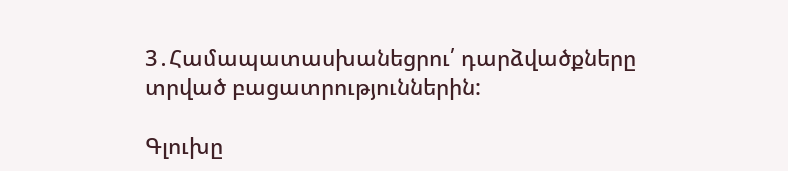3․Համապատասխանեցրու՛ դարձվածքները տրված բացատրություններին:

Գլուխը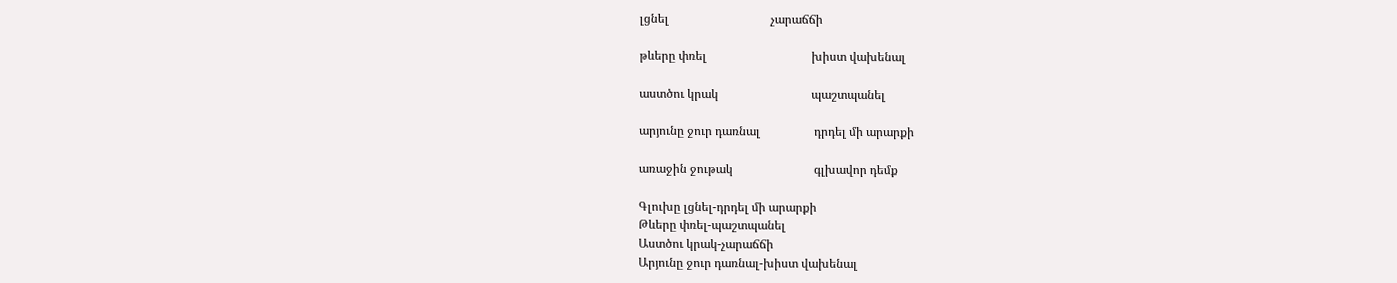լցնել                                  չարաճճի

թևերը փռել                                   խիստ վախենալ

աստծու կրակ                               պաշտպանել

արյունը ջուր դառնալ                  դրդել մի արարքի

առաջին ջութակ                           գլխավոր դեմք

Գլուխը լցնել-դրդել մի արարքի
Թևերը փռել-պաշտպանել
Աստծու կրակ-չարաճճի
Արյունը ջուր դառնալ-խիստ վախենալ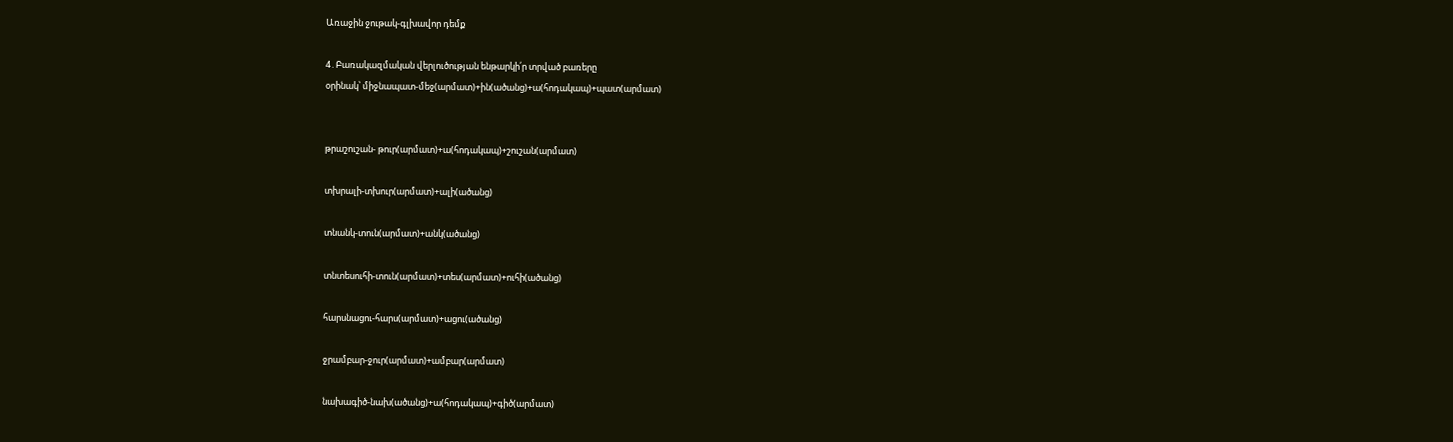Առաջին ջութակ-գլխավոր դեմք

4․Բառակազմական վերլուծության ենթարկի՛ր տրված բառերը
օրինակ՝ միջնապատ-մեջ(արմատ)+ին(ածանց)+ա(հոդակապ)+պատ(արմատ)


թրաշուշան- թուր(արմատ)+ա(հոդակապ)+շուշան(արմատ)

տխրալի-տխուր(արմատ)+ալի(ածանց)

տնանկ-տուն(արմատ)+անկ(ածանց)

տնտեսուհի-տուն(արմատ)+տես(արմատ)+ուհի(ածանց)

հարսնացու-հարս(արմատ)+ացու(ածանց)

ջրամբար-ջուր(արմատ)+ամբար(արմատ)

նախագիծ-նախ(ածանց)+ա(հոդակապ)+գիծ(արմատ)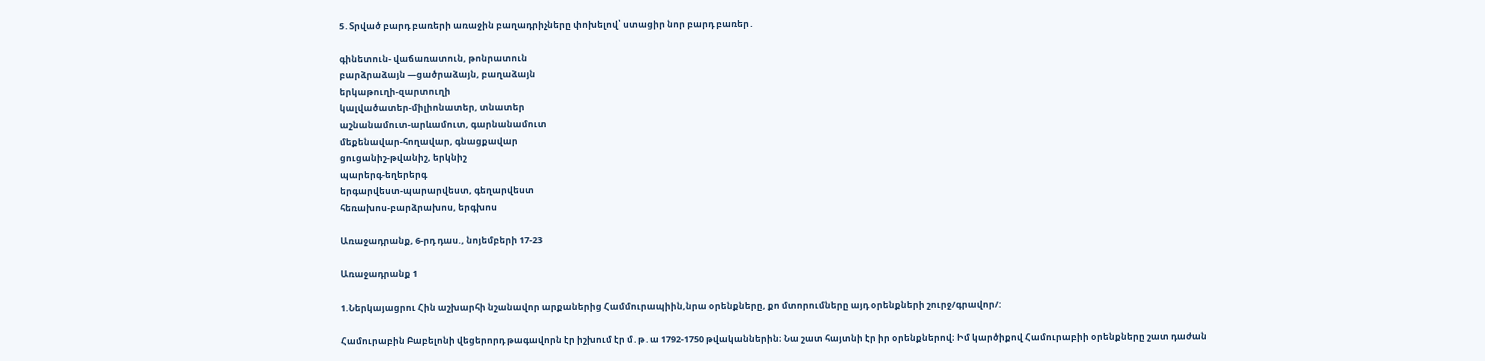5․Տրված բարդ բառերի առաջին բաղադրիչները փոխելով՝ ստացիր նոր բարդ բառեր․

գինետուն- վաճառատուն, թոնրատուն
բարձրաձայն —ցածրաձայն, բաղաձայն
երկաթուղի-զարտուղի
կալվածատեր-միլիոնատեր, տնատեր
աշնանամուտ-արևամուտ, գարնանամուտ
մեքենավար-հողավար, գնացքավար
ցուցանիշ-թվանիշ, երկնիշ
պարերգ-եղերերգ
երգարվեստ-պարարվեստ, գեղարվեստ
հեռախոս-բարձրախոս, երգխոս

Առաջադրանք, 6-րդ դաս., նոյեմբերի 17-23

Առաջադրանք 1

1.Ներկայացրու Հին աշխարհի նշանավոր արքաներից Համմուրապիին,նրա օրենքները, քո մտորումները այդ օրենքների շուրջ/գրավոր/:

Համուրաբին Բաբելոնի վեցերորդ թագավորն էր իշխում էր մ․թ․ա 1792-1750 թվականներին։ Նա շատ հայտնի էր իր օրենքներով։ Իմ կարծիքով Համուրաբիի օրենքները շատ դաժան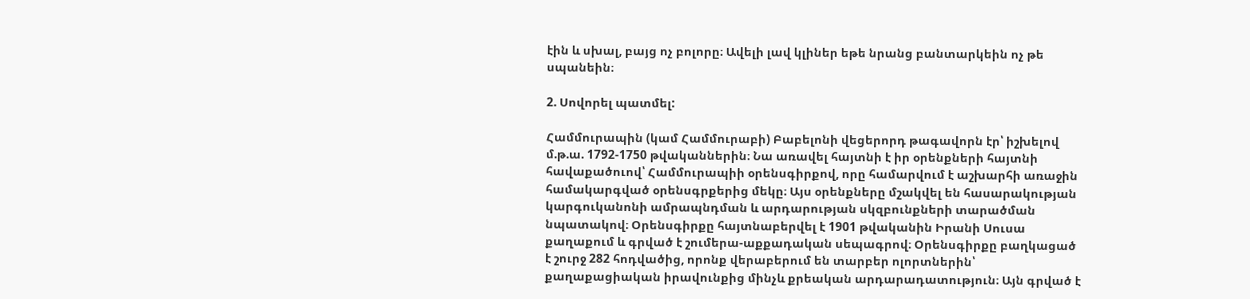էին և սխալ, բայց ոչ բոլորը։ Ավելի լավ կլիներ եթե նրանց բանտարկեին ոչ թե սպանեին։

2. Սովորել պատմել:

Համմուրապին (կամ Համմուրաբի) Բաբելոնի վեցերորդ թագավորն էր՝ իշխելով մ.թ.ա. 1792-1750 թվականներին։ Նա առավել հայտնի է իր օրենքների հայտնի հավաքածուով՝ Համմուրապիի օրենսգիրքով, որը համարվում է աշխարհի առաջին համակարգված օրենսգրքերից մեկը։ Այս օրենքները մշակվել են հասարակության կարգուկանոնի ամրապնդման և արդարության սկզբունքների տարածման նպատակով։ Օրենսգիրքը հայտնաբերվել է 1901 թվականին Իրանի Սուսա քաղաքում և գրված է շումերա-աքքադական սեպագրով։ Օրենսգիրքը բաղկացած է շուրջ 282 հոդվածից, որոնք վերաբերում են տարբեր ոլորտներին՝ քաղաքացիական իրավունքից մինչև քրեական արդարադատություն։ Այն գրված է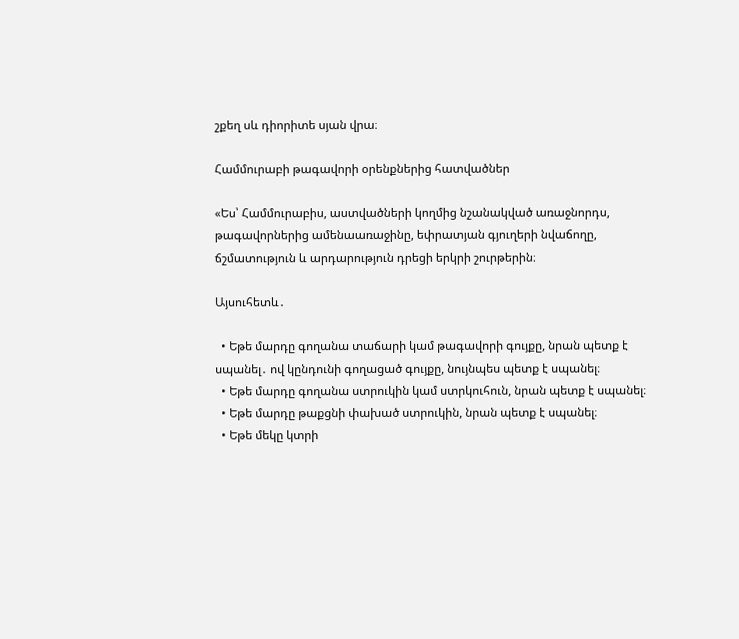շքեղ սև դիորիտե սյան վրա։

Համմուրաբի թագավորի օրենքներից հատվածներ

«Ես՝ Համմուրաբիս, աստվածների կողմից նշանակված առաջնորդս, թագավորներից ամենաառաջինը, եփրատյան գյուղերի նվաճողը, ճշմատություն և արդարություն դրեցի երկրի շուրթերին։

Այսուհետև․

  • Եթե մարդը գողանա տաճարի կամ թագավորի գույքը, նրան պետք է սպանել․ ով կընդունի գողացած գույքը, նույնպես պետք է սպանել։
  • Եթե մարդը գողանա ստրուկին կամ ստրկուհուն, նրան պետք է սպանել։
  • Եթե մարդը թաքցնի փախած ստրուկին, նրան պետք է սպանել։
  • Եթե մեկը կտրի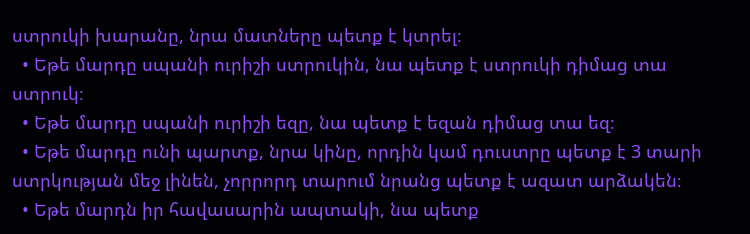ստրուկի խարանը, նրա մատները պետք է կտրել։
  • Եթե մարդը սպանի ուրիշի ստրուկին, նա պետք է ստրուկի դիմաց տա ստրուկ։
  • Եթե մարդը սպանի ուրիշի եզը, նա պետք է եզան դիմաց տա եզ։
  • Եթե մարդը ունի պարտք, նրա կինը, որդին կամ դուստրը պետք է 3 տարի ստրկության մեջ լինեն, չորրորդ տարում նրանց պետք է ազատ արձակեն։
  • Եթե մարդն իր հավասարին ապտակի, նա պետք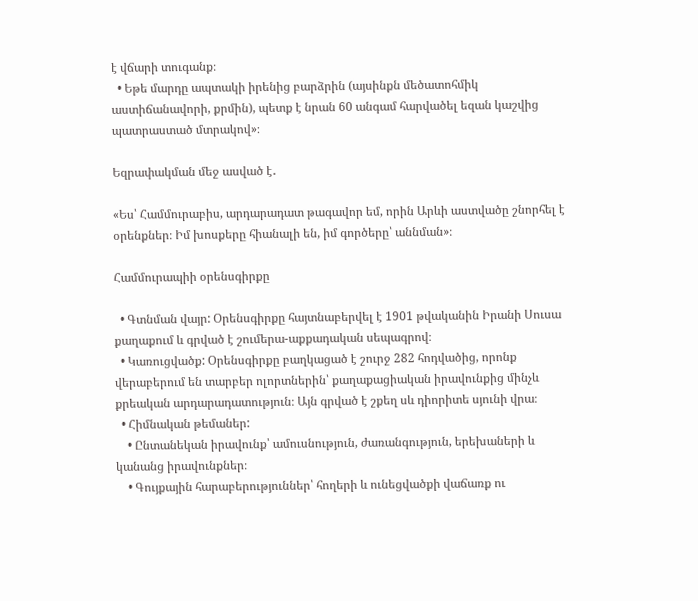է վճարի տուգանք։
  • Եթե մարդը ապտակի իրենից բարձրին (այսինքն մեծատոհմիկ աստիճանավորի, քրմին), պետք է նրան 60 անգամ հարվածել եզան կաշվից պատրաստած մտրակով»։

Եզրափակման մեջ ասված է․

«Ես՝ Համմուրաբիս, արդարադատ թագավոր եմ, որին Արևի աստվածը շնորհել է օրենքներ։ Իմ խոսքերը հիանալի են, իմ գործերը՝ աննման»։

Համմուրապիի օրենսգիրքը

  • Գտնման վայր: Օրենսգիրքը հայտնաբերվել է 1901 թվականին Իրանի Սուսա քաղաքում և գրված է շումերա-աքքադական սեպագրով։
  • Կառուցվածք: Օրենսգիրքը բաղկացած է շուրջ 282 հոդվածից, որոնք վերաբերում են տարբեր ոլորտներին՝ քաղաքացիական իրավունքից մինչև քրեական արդարադատություն։ Այն գրված է շքեղ սև դիորիտե սյունի վրա։
  • Հիմնական թեմաներ:
    • Ընտանեկան իրավունք՝ ամուսնություն, ժառանգություն, երեխաների և կանանց իրավունքներ։
    • Գույքային հարաբերություններ՝ հողերի և ունեցվածքի վաճառք ու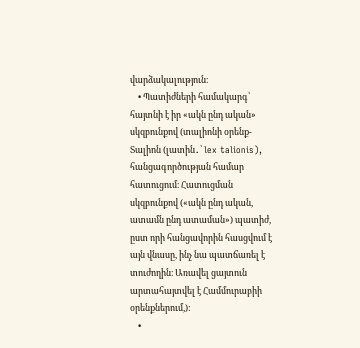վարձակալություն։
    • Պատիժների համակարգ՝ հայտնի է իր «ակն ընդ ական» սկզբունքով (տալիոնի օրենք-Տալիոն (լատին․՝ lex talionis), հանցագործության համար հատուցում։ Հատուցման սկզբունքով («ակն ընդ ական, ատամն ընդ ատաման») պատիժ, ըստ որի հանցավորին հասցվում է այն վնասը, ինչ նա պատճառել է տուժողին։ Առավել ցայտուն արտահայտվել է Համմուրաբիի օրենքներում,):
    •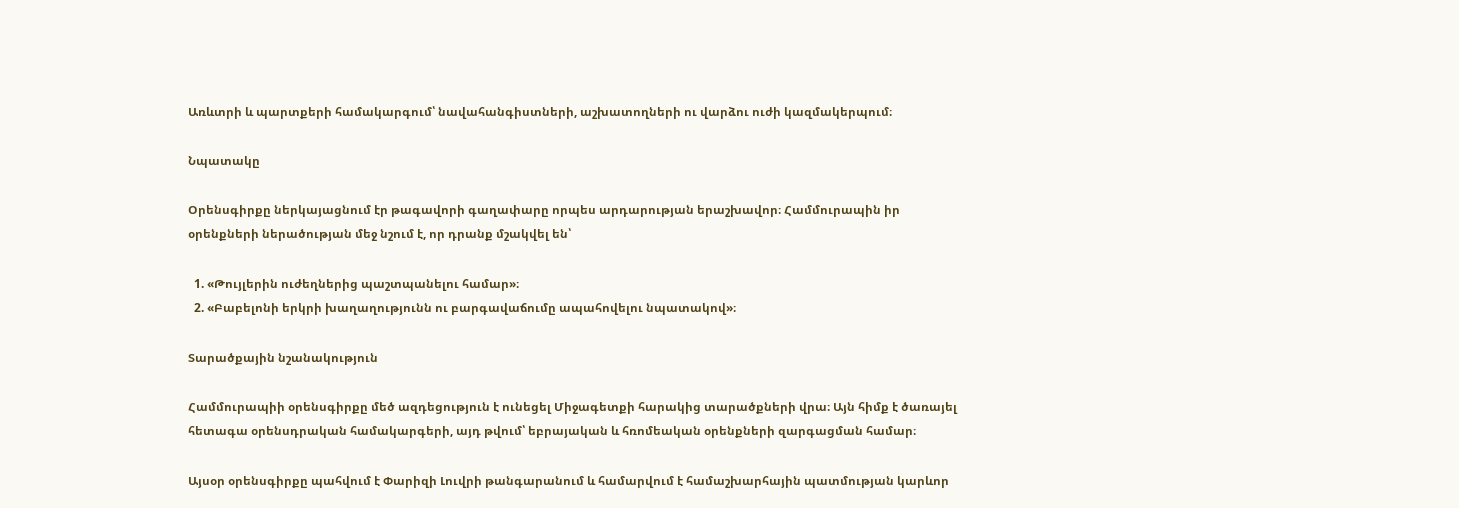Առևտրի և պարտքերի համակարգում՝ նավահանգիստների, աշխատողների ու վարձու ուժի կազմակերպում։

Նպատակը

Օրենսգիրքը ներկայացնում էր թագավորի գաղափարը որպես արդարության երաշխավոր։ Համմուրապին իր օրենքների ներածության մեջ նշում է, որ դրանք մշակվել են՝

  1. «Թույլերին ուժեղներից պաշտպանելու համար»։
  2. «Բաբելոնի երկրի խաղաղությունն ու բարգավաճումը ապահովելու նպատակով»։

Տարածքային նշանակություն

Համմուրապիի օրենսգիրքը մեծ ազդեցություն է ունեցել Միջագետքի հարակից տարածքների վրա։ Այն հիմք է ծառայել հետագա օրենսդրական համակարգերի, այդ թվում՝ եբրայական և հռոմեական օրենքների զարգացման համար։

Այսօր օրենսգիրքը պահվում է Փարիզի Լուվրի թանգարանում և համարվում է համաշխարհային պատմության կարևոր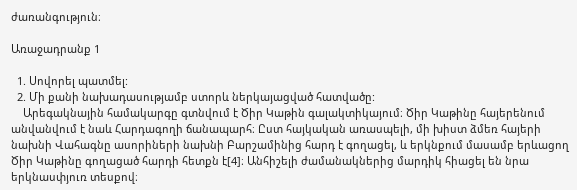ժառանգություն։

Առաջադրանք 1

  1. Սովորել պատմել:
  2. Մի քանի նախադասությամբ ստորև ներկայացված հատվածը:
    Արեգակնային համակարգը գտնվում է Ծիր Կաթին գալակտիկայում։ Ծիր Կաթինը հայերենում անվանվում է նաև Հարդագողի ճանապարհ։ Ըստ հայկական առասպելի, մի խիստ ձմեռ հայերի նախնի Վահագնը ասորիների նախնի Բարշամինից հարդ է գողացել, և երկնքում մասամբ երևացող Ծիր Կաթինը գողացած հարդի հետքն է[4]։ Անհիշելի ժամանակներից մարդիկ հիացել են նրա երկնասփյուռ տեսքով։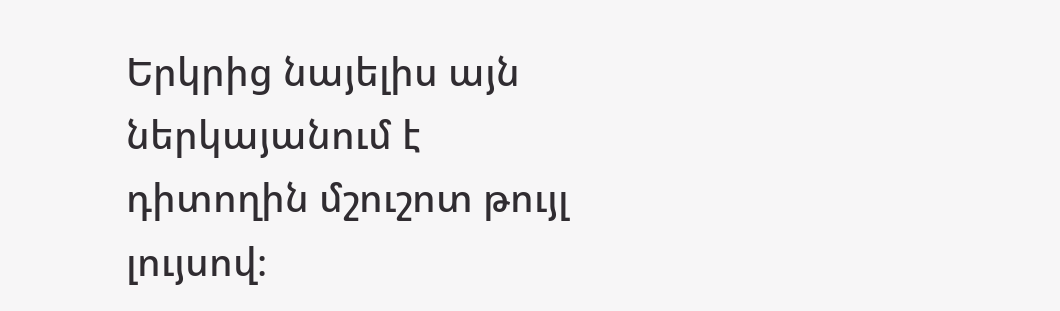Երկրից նայելիս այն ներկայանում է դիտողին մշուշոտ թույլ լույսով։